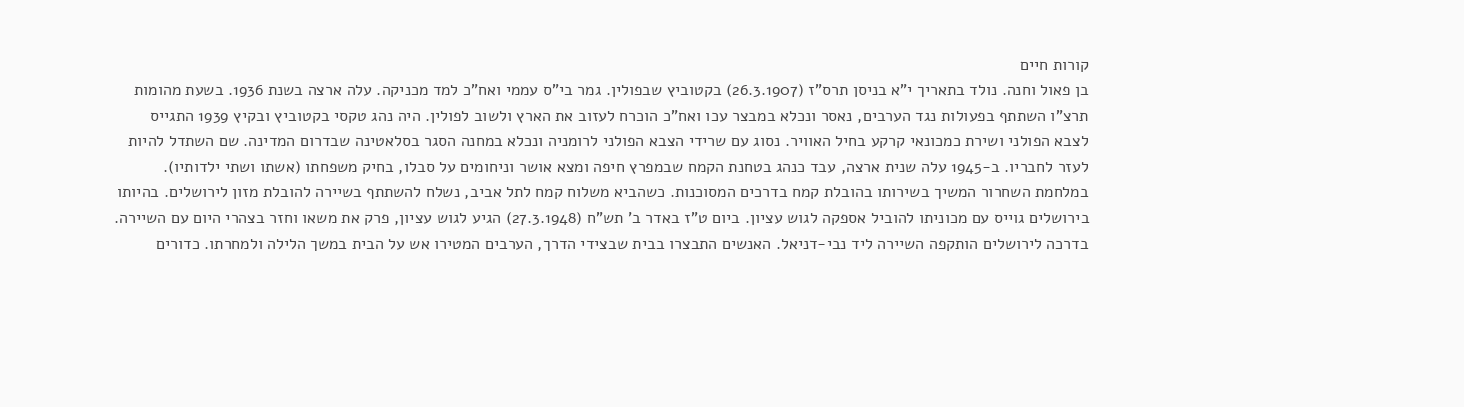קורות חיים
בן פאול וחנה. נולד בתאריך י"א בניסן תרס"ז (26.3.1907) בקטוביץ שבפולין. גמר בי"ס עממי ואח"כ למד מכניקה. עלה ארצה בשנת 1936. בשעת מהומות תרצ"ו השתתף בפעולות נגד הערבים, נאסר ונכלא במבצר עכו ואח"כ הוכרח לעזוב את הארץ ולשוב לפולין. היה נהג טקסי בקטוביץ ובקיץ 1939 התגייס לצבא הפולני ושירת כמכונאי קרקע בחיל האוויר. נסוג עם שרידי הצבא הפולני לרומניה ונכלא במחנה הסגר בסלאטינה שבדרום המדינה. שם השתדל להיות לעזר לחבריו. ב-1945 עלה שנית ארצה, עבד כנהג בטחנת הקמח שבמפרץ חיפה ומצא אושר וניחומים על סבלו, בחיק משפחתו (אשתו ושתי ילדותיו).
במלחמת השחרור המשיך בשירותו בהובלת קמח בדרכים המסוכנות. כשהביא משלוח קמח לתל אביב, נשלח להשתתף בשיירה להובלת מזון לירושלים. בהיותו בירושלים גוייס עם מכוניתו להוביל אספקה לגוש עציון. ביום ט"ז באדר ב' תש"ח (27.3.1948) הגיע לגוש עציון, פרק את משאו וחזר בצהרי היום עם השיירה. בדרכה לירושלים הותקפה השיירה ליד נבי-דניאל. האנשים התבצרו בבית שבצידי הדרך, הערבים המטירו אש על הבית במשך הלילה ולמחרתו. כדורים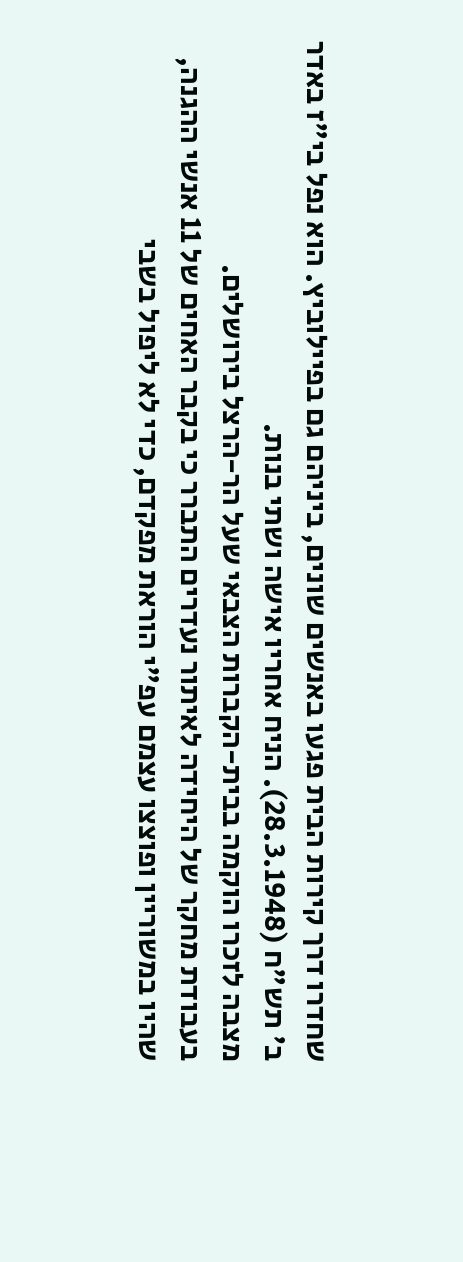שחדרו דרך קירות הבית פגעו באנשים שונים, ביניהם גם בפיילוביץ. הוא נפל בי"ז באדר ב' תש"ח (28.3.1948). הניח אחריו אישה ושתי בנות.
מצבה לזכרו הוקמה בבית-הקברות הצבאי שעל הר-הרצל בירושלים.
בעבודת מחקר של היחידה לאיתור נעדרים התברר כי בקבר האחים של 11 אנשי ההגנה, שהיו במשוריין ופוצצו עצמם עפ"י הוראת מפקדם, כדי לא ליפול בשבי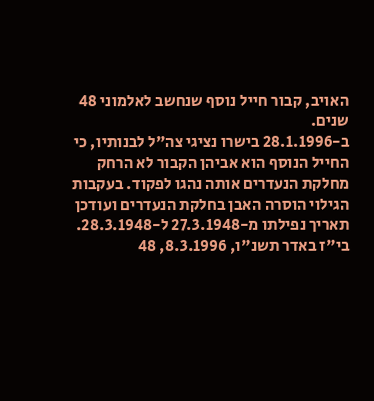האויב, קבור חייל נוסף שנחשב לאלמוני 48 שנים.
ב-28.1.1996 בישרו נציגי צה"ל לבנותיו, כי החייל הנוסף הוא אביהן הקבור לא הרחק מחלקת הנעדרים אותה נהגו לפקוד. בעקבות הגילוי הוסרה האבן בחלקת הנעדרים ועודכן תאריך נפילתו מ-27.3.1948 ל-28.3.1948.
בי"ז באדר תשנ"ו, 8.3.1996, 48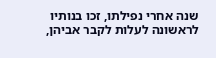שנה אחרי נפילתו, זכו בנותיו לראשונה לעלות לקבר אביהן,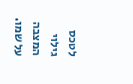לטכס גילוי המצבה על שמו.